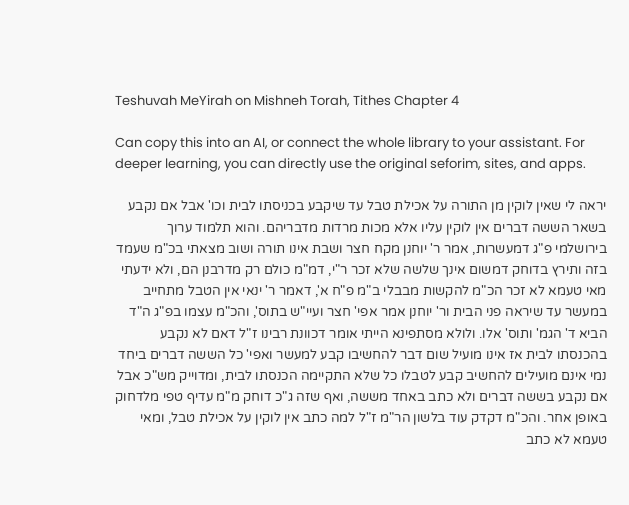Teshuvah MeYirah on Mishneh Torah, Tithes Chapter 4

Can copy this into an AI, or connect the whole library to your assistant. For deeper learning, you can directly use the original seforim, sites, and apps.

יראה לי שאין לוקין מן התורה על אכילת טבל עד שיקבע בכניסתו לבית וכו' אבל אם נקבע בשאר הששה דברים אין לוקין עליו אלא מכות מרדות מדבריהם. והוא תלמוד ערוך בירושלמי פ"ג דמעשרות, אמר ר' יוחנן מקח חצר ושבת אינו תורה ושוב מצאתי בכ"מ שעמד בזה ותירץ בדוחק דמשום אינך שלשה שלא זכר ר"י, דמ"מ כולם רק מדרבנן הם, ולא ידעתי מאי טעמא לא זכר הכ"מ להקשות מבבלי ב"מ פ"ח א', דאמר ר' ינאי אין הטבל מתחייב במעשר עד שיראה פני הבית ור' יוחנן אמר אפי' חצר ועיי"ש בתוס', והכ"מ עצמו בפ"ג ה"ד הביא ד' הגמ' ותוס' אלו. ולולא מסתפינא הייתי אומר דכוונת רבינו ז"ל דאם לא נקבע בהכנסתו לבית אז אינו מועיל שום דבר להחשיבו קבע למעשר ואפי' כל הששה דברים ביחד נמי אינם מועילים להחשיב קבע לטבלו כל שלא התקיימה הכנסתו לבית, ומדוייק מש"כ אבל אם נקבע בששה דברים ולא כתב באחד מששה, ואף שזה ג"כ דוחק מ"מ עדיף טפי מלדחוק באופן אחר. והכ"מ דקדק עוד בלשון הר"מ ז"ל למה כתב אין לוקין על אכילת טבל, ומאי טעמא לא כתב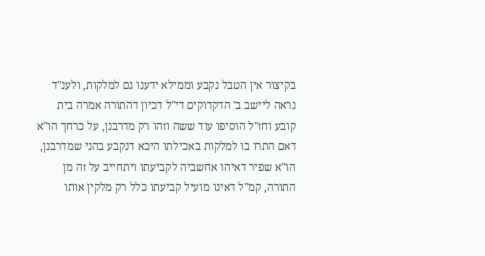בקיצור אין הטבל נקבע וממילא ידענו גם למלקות, ולענ"ד נראה ליישב ב' הדקדוקים די"ל דכיון דהתורה אמרה בית קובע וחז"ל הוסיפו עוד ששה וזהו רק מדרבנן, על כרחך הו"א דאם התרו בו למלקות באכילתו היכא דנקבע בהני שמדרבנן, הו"א שפיר דאיהו אחשביה לקביעתו ויתחייב על זה מן התורה, קמ"ל דאינו מועיל קביעתו כלל רק מלקין אותו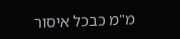מ"מ כבכל איסור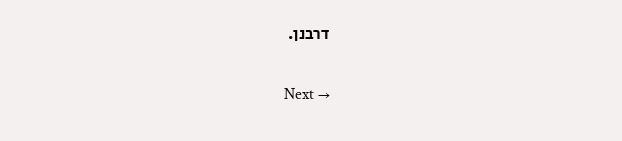דרבנן.

Next →